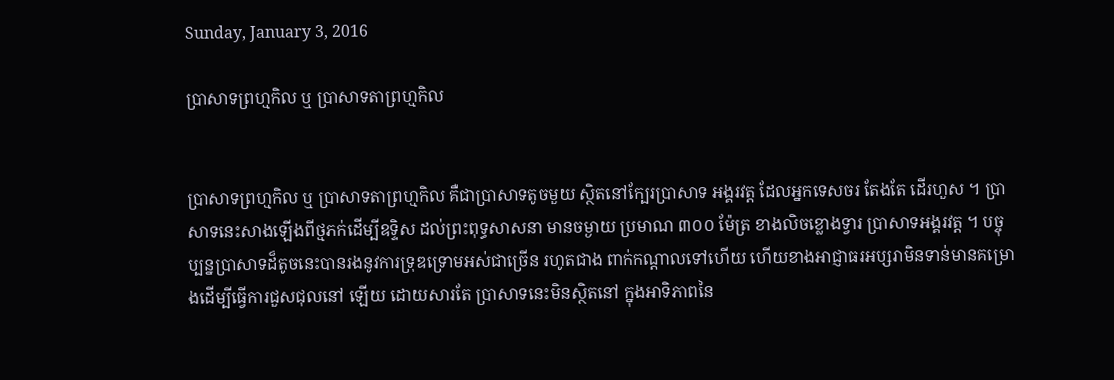Sunday, January 3, 2016

ប្រាសាទព្រហ្មកិល ឬ ប្រាសាទតាព្រហ្មកិល


ប្រាសាទព្រហ្មកិល ឬ ប្រាសាទតាព្រហ្មកិល គឺជាប្រាសាទតូចមួយ ស្ថិតនៅក្បែរប្រាសាទ អង្គរវត្ត ដែលអ្នកទេសចរ តែងតែ ដើរហួស ។ ប្រាសាទនេះសាងឡើងពីថ្មភក់ដើម្បីឧទ្ទិស ដល់ព្រះពុទ្ធសាសនា មានចម្ងាយ ប្រមាណ ៣០០ ម៉ែត្រ ខាងលិចខ្លោងទ្វារ ប្រាសាទអង្គរវត្ត ។ បច្ចុប្បន្នប្រាសាទដ៏តូចនេះបានរងនូវការទ្រុឌទ្រោមអស់ជាច្រើន រហូតជាង ពាក់កណ្តាលទៅហើយ ហើយខាងអាជ្ញាធរអប្សរាមិនទាន់មានគម្រោងដើម្បីធ្វើការជួសជុលនៅ ឡើយ ដោយសារតែ ប្រាសាទនេះមិនស្ថិតនៅ ក្នុងអាទិភាពនៃ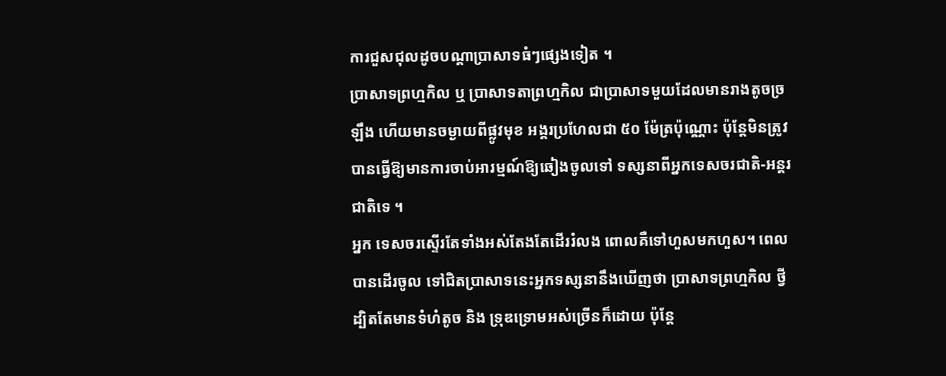ការជួសជុលដូចបណ្តាប្រាសាទធំៗផ្សេងទៀត ។
ប្រាសាទព្រហ្មកិល ឬ ប្រាសាទតាព្រហ្មកិល ជាប្រាសាទមួយដែលមានរាងតូចច្រឡឹង ហើយមានចម្ងាយពីផ្លូវមុខ អង្គរប្រហែលជា ៥០ ម៉ែត្រប៉ុណ្ណោះ ប៉ុន្តែមិនត្រូវបានធ្វើឱ្យមានការចាប់អារម្មណ៍ឱ្យឆៀងចូលទៅ ទស្សនាពីអ្នកទេសចរជាតិ-អន្តរជាតិទេ ។
អ្នក ទេសចរស្ទើរតែទាំងអស់តែងតែដើររំលង ពោលគឺទៅហួសមកហួស។ ពេលបានដើរចូល ទៅជិតប្រាសាទនេះអ្នកទស្សនានឹងឃើញថា ប្រាសាទព្រហ្មកិល ថ្វីដ្បិតតែមានទំហំតូច និង ទ្រុឌទ្រោមអស់ច្រើនក៏ដោយ ប៉ុន្តែ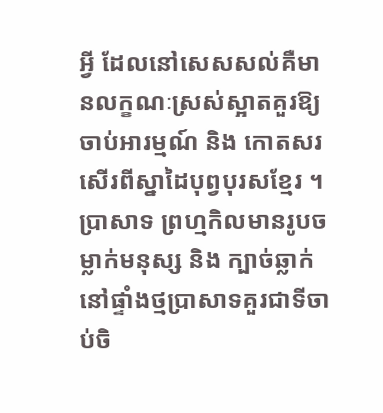អ្វី ដែលនៅសេសសល់គឺមានលក្ខណៈស្រស់ស្អាតគួរឱ្យចាប់អារម្មណ៍ និង កោតសរសើរពីស្នាដៃបុព្វបុរសខ្មែរ ។ ប្រាសាទ ព្រហ្មកិលមានរូបចម្លាក់មនុស្ស និង ក្បាច់ឆ្លាក់នៅផ្ទាំងថ្មប្រាសាទគួរជាទីចាប់ចិ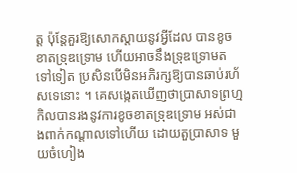ត្ត ប៉ុន្តែគួរឱ្យសោកស្តាយនូវអ្វីដែល បានខូចខាតទ្រុឌទ្រោម ហើយអាចនឹងទ្រុឌទ្រោមតទៅទៀត ប្រសិនបើមិនអភិរក្សឱ្យបានឆាប់រហ័សទេនោះ ។ គេសង្កេតឃើញថាប្រាសាទព្រហ្មកិលបានរងនូវការខូចខាតទ្រុឌទ្រោម អស់ជាងពាក់កណ្តាលទៅហើយ ដោយតួប្រាសាទ មួយចំហៀង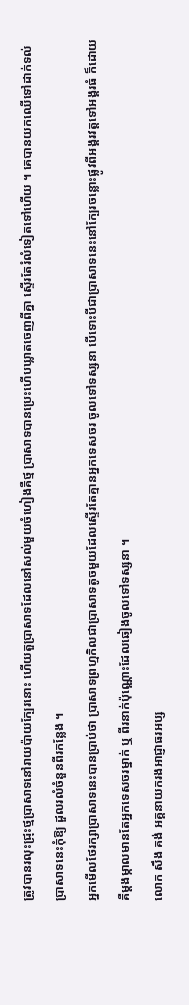ត្រូវបានរលុះជ្រុះថ្មប្រាសាទនៅរាយប៉ាយក្បែរនោះ ហើយតួប្រាសាទដែលនៅសល់មួយចំហៀងគឺថ្ម ប្រាសាទបានប្រេះហើបឃ្លាតចេញពីគ្នា ស្ទើរតែរំលំទៀតទៅហើយ ។ គេបានយកឈើទៅដាក់ទល់ប្រាសាទនេះកុំឱ្យ ដួលរលំចំនួនពីរកន្លែង ។
អ្នកមើលថែរក្សាប្រាសាទនេះបានប្រាប់ថា ប្រាសាទព្រហ្មកិលជាប្រាសាទតូចមួយដែលស្ទើរតែគ្មានអ្នកទេសចរ ចូលទៅទស្សនា បើទោះបីជាប្រាសាទនេះនៅក្បែរចន្លោះផ្លូវពីអង្គរវត្តទៅអង្គរធំ ក៏ដោយ គឺម្តងម្កាលមានតែអ្នកទេសចរម្នាក់ ឬ ពីរនាក់ប៉ុណ្ណោះដែលឆៀងចូលទៅទស្សនា ។
លោក សឹង គង់ អគ្គនាយករងអាជ្ញាធរអប្ស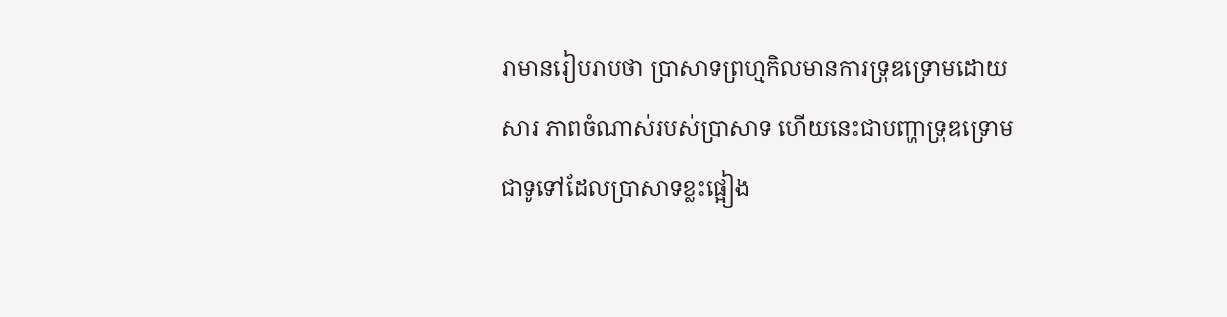រាមានរៀបរាបថា ប្រាសាទព្រហ្មកិលមានការទ្រុឌទ្រោមដោយសារ ភាពចំណាស់របស់ប្រាសាទ ហើយនេះជាបញ្ហាទ្រុឌទ្រោមជាទូទៅដែលប្រាសាទខ្លះផ្អៀង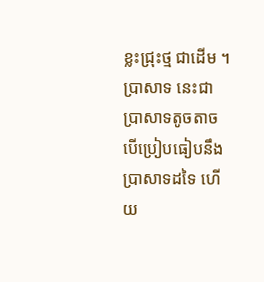ខ្លះជ្រុះថ្ម ជាដើម ។ ប្រាសាទ នេះជាប្រាសាទតូចតាច បើប្រៀបធៀបនឹងប្រាសាទដទៃ ហើយ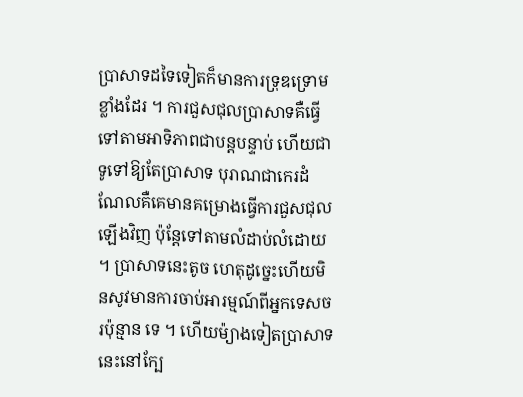ប្រាសាទដទៃទៀតក៏មានការទ្រុឌទ្រោមខ្លាំងដែរ ។ ការជួសជុលប្រាសាទគឺធ្វើទៅតាមអាទិភាពជាបន្តបន្ទាប់ ហើយជាទូទៅឱ្យតែប្រាសាទ បុរាណជាកេរដំណែលគឺគេមានគម្រោងធ្វើការជួសជុលឡើងវិញ ប៉ុន្តែទៅតាមលំដាប់លំដោយ ។ ប្រាសាទនេះតូច ហេតុដូច្នេះហើយមិនសូវមានការចាប់អារម្មណ៍ពីអ្នកទេសចរប៉ុន្មាន ទេ ។ ហើយម៉្យាងទៀតប្រាសាទ នេះនៅក្បែ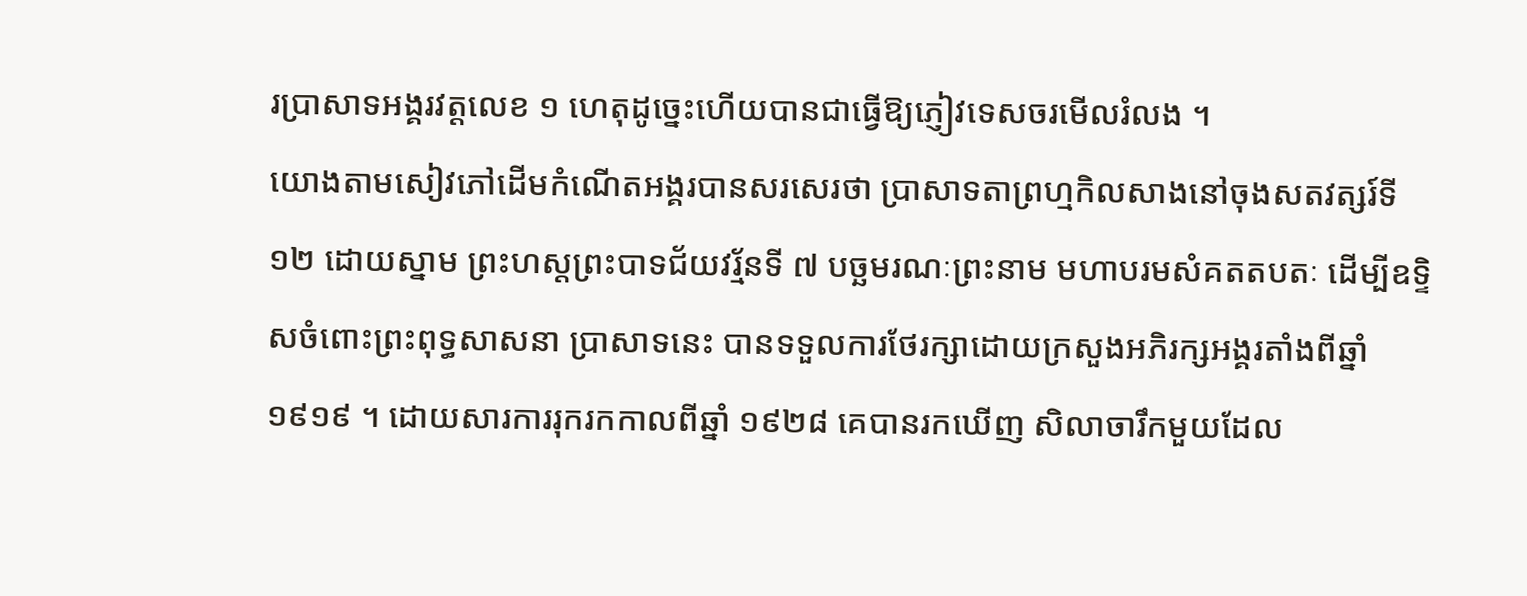រប្រាសាទអង្គរវត្តលេខ ១ ហេតុដូច្នេះហើយបានជាធ្វើឱ្យភ្ញៀវទេសចរមើលរំលង ។
យោងតាមសៀវភៅដើមកំណើតអង្គរបានសរសេរថា ប្រាសាទតាព្រហ្មកិលសាងនៅចុងសតវត្សរ៍ទី ១២ ដោយស្នាម ព្រះហស្តព្រះបាទជ័យវរ្ម័នទី ៧ បច្ឆមរណៈព្រះនាម មហាបរមសំគតតបតៈ ដើម្បីឧទ្ទិសចំពោះព្រះពុទ្ធសាសនា ប្រាសាទនេះ បានទទួលការថែរក្សាដោយក្រសួងអភិរក្សអង្គរតាំងពីឆ្នាំ ១៩១៩ ។ ដោយសារការរុករកកាលពីឆ្នាំ ១៩២៨ គេបានរកឃើញ សិលាចារឹកមួយដែល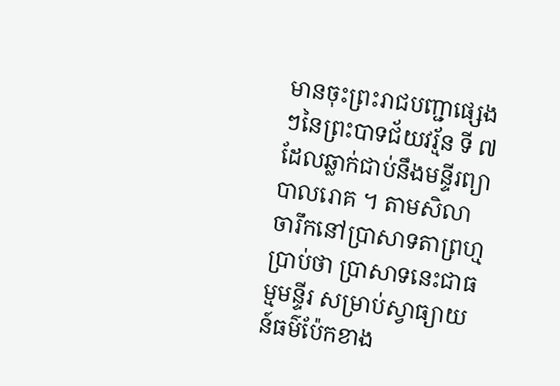មានចុះព្រះរាជបញ្ជាផ្សេងៗនៃព្រះបាទជ័យវរ្ម័ន ទី ៧ ដែលឆ្លាក់ជាប់នឹងមន្ទីរព្យាបាលរោគ ។ តាមសិលាចារឹកនៅប្រាសាទតាព្រហ្មប្រាប់ថា ប្រាសាទនេះជាធម្មមន្ទីរ សម្រាប់ស្វាធ្យាយន៍ធម៌ប៉ែកខាង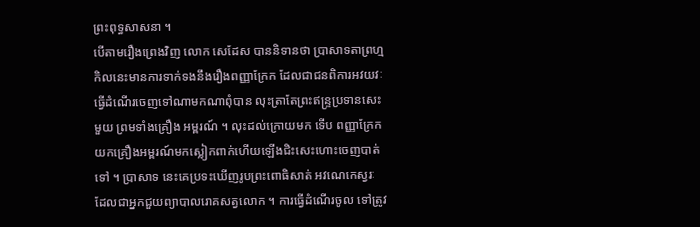ព្រះពុទ្ធសាសនា ។
បើតាមរឿងព្រេងវិញ លោក សេដែស បាននិទានថា ប្រាសាទតាព្រហ្មកិលនេះមានការទាក់ទងនឹងរឿងពញ្ញាក្រែក ដែលជាជនពិការអវយវៈ ធ្វើដំណើរចេញទៅណាមកណាពុំបាន លុះត្រាតែព្រះឥន្ទ្រប្រទានសេះមួយ ព្រមទាំងគ្រឿង អម្ពរណ៍ ។ លុះដល់ក្រោយមក ទើប ពញ្ញាក្រែក យកគ្រឿងអម្ពរណ៍មកស្លៀកពាក់ហើយឡើងជិះសេះហោះចេញបាត់ទៅ ។ ប្រាសាទ នេះគេប្រទះឃើញរូបព្រះពោធិសាត់ អវណេកេស្វរៈ ដែលជាអ្នកជួយព្យាបាលរោគសត្វលោក ។ ការធ្វើដំណើរចូល ទៅត្រូវ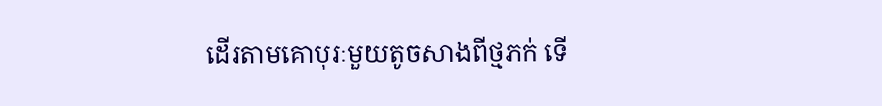ដើរតាមគោបុរៈមួយតូចសាងពីថ្មភក់ ទើ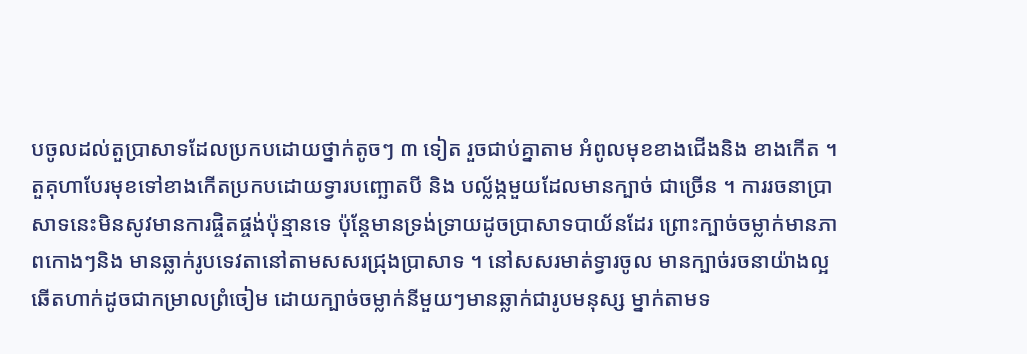បចូលដល់តួប្រាសាទដែលប្រកបដោយថ្នាក់តូចៗ ៣ ទៀត រួចជាប់គ្នាតាម អំពូលមុខខាងជើងនិង ខាងកើត ។ តួគុហាបែរមុខទៅខាងកើតប្រកបដោយទ្វារបញ្ឆោតបី និង បល្ល័ង្កមួយដែលមានក្បាច់ ជាច្រើន ។ ការរចនាប្រាសាទនេះមិនសូវមានការផ្ចិតផ្ចង់ប៉ុន្មានទេ ប៉ុន្តែមានទ្រង់ទ្រាយដូចប្រាសាទបាយ័នដែរ ព្រោះក្បាច់ចម្លាក់មានភាពកោងៗនិង មានឆ្លាក់រូបទេវតានៅតាមសសរជ្រុងប្រាសាទ ។ នៅសសរមាត់ទ្វារចូល មានក្បាច់រចនាយ៉ាងល្អឆើតហាក់ដូចជាកម្រាលព្រំចៀម ដោយក្បាច់ចម្លាក់នីមួយៗមានឆ្លាក់ជារូបមនុស្ស ម្នាក់តាមទ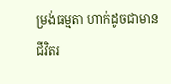ម្រង់ធម្មតា ហាក់ដូចជាមានជីវិតរ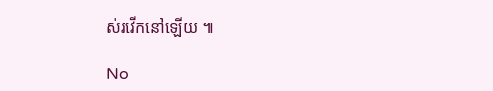ស់រវើកនៅឡើយ ៕

No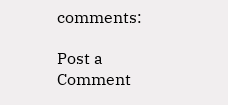comments:

Post a Comment